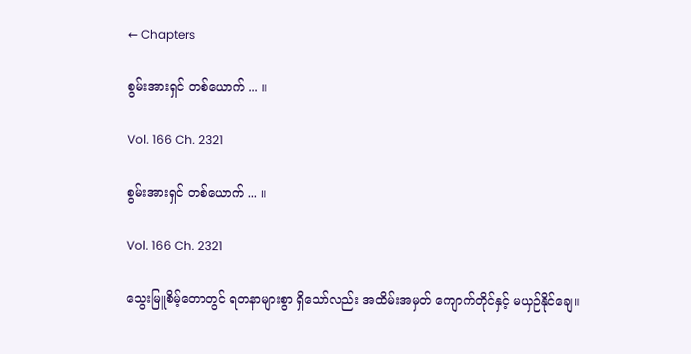← Chapters

စွမ်းအားရှင် တစ်ယောက် ... ။

Vol. 166 Ch. 2321

စွမ်းအားရှင် တစ်ယောက် ... ။

Vol. 166 Ch. 2321

သွေးမြူစိမ့်တောတွင် ရတနာများစွာ ရှိသော်လည်း အထိမ်းအမှတ် ကျောက်တိုင်နှင့် မယှဉ်နိုင်ချေ။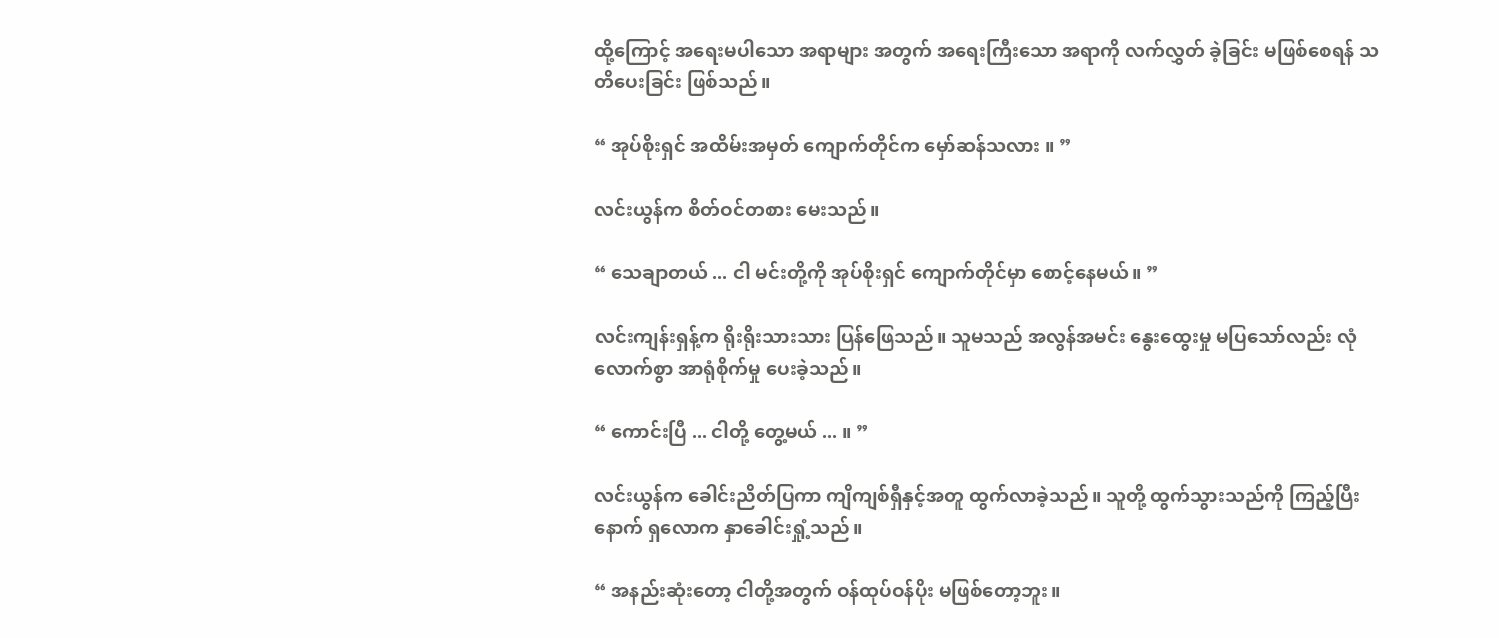ထို့ကြောင့် အရေးမပါသော အရာများ အတွက် အရေးကြီးသော အရာကို လက်လွှတ် ခဲ့ခြင်း မဖြစ်စေရန် သတိပေးခြင်း ဖြစ်သည်။

“ အုပ်စိုးရှင် အထိမ်းအမှတ် ကျောက်တိုင်က မှော်ဆန်သလား ။ ”

လင်းယွန်က စိတ်ဝင်တစား မေးသည်။

“ သေချာတယ် ... ငါ မင်းတို့ကို အုပ်စိုးရှင် ကျောက်တိုင်မှာ စောင့်နေမယ်။ ”

လင်းကျန်းရှန့်က ရိုးရိုးသားသား ပြန်ဖြေသည်။ သူမသည် အလွန်အမင်း နွေးထွေးမှု မပြသော်လည်း လုံလောက်စွာ အာရုံစိုက်မှု ပေးခဲ့သည်။

“ ကောင်းပြီ ... ငါတို့ တွေ့မယ် ... ။ ”

လင်းယွန်က ခေါင်းညိတ်ပြကာ ကျိကျစ်ရှီနှင့်အတူ ထွက်လာခဲ့သည်။ သူတို့ ထွက်သွားသည်ကို ကြည့်ပြီးနောက် ရှလောက နှာခေါင်းရှုံ့သည်။

“ အနည်းဆုံးတော့ ငါတို့အတွက် ဝန်ထုပ်ဝန်ပိုး မဖြစ်တော့ဘူး။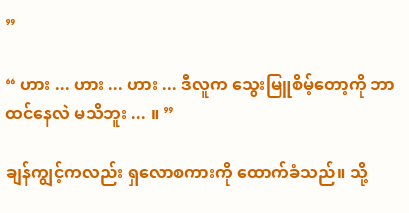”

“ ဟား ... ဟား ... ဟား ... ဒီလူက သွေးမြူစိမ့်တော့ကို ဘာထင်နေလဲ မသိဘူး ... ။ ”

ချန်ကျွင့်ကလည်း ရှလောစကားကို ထောက်ခံသည်။ သို့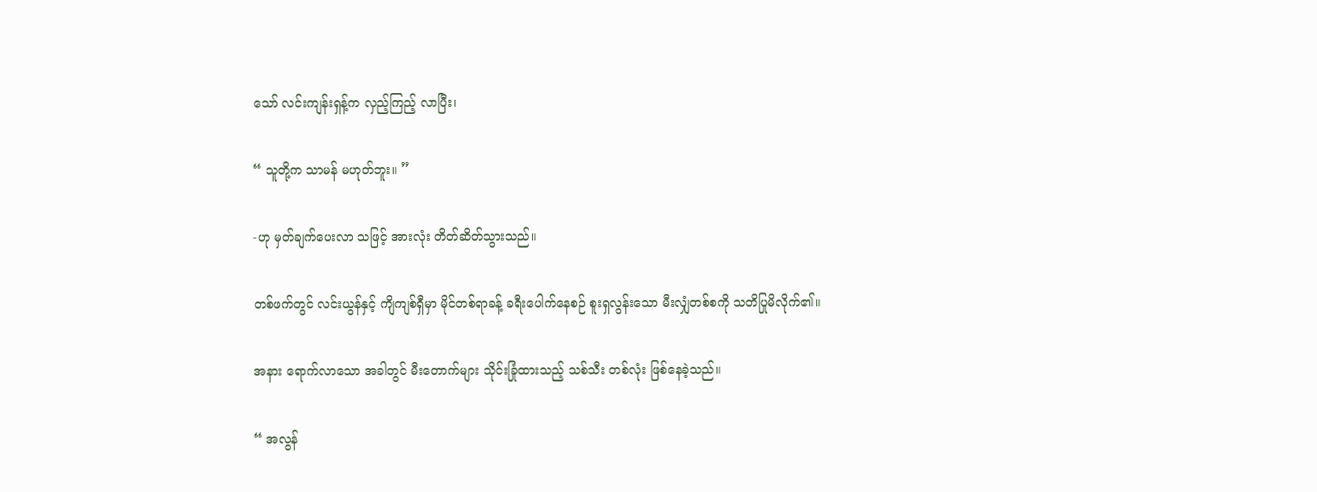သော် လင်းကျန်းရှန့်က လှည့်ကြည့် လာပြီး၊

“ သူတို့က သာမန် မဟုတ်ဘူး။ ”

-ဟု မှတ်ချက်ပေးလာ သဖြင့် အားလုံး တိတ်ဆိတ်သွားသည်။

တစ်ဖက်တွင် လင်းယွန်နှင့် ကျိကျစ်ရှီမှာ မိုင်တစ်ရာခန့် ခရီးပေါက်နေစဉ် စူးရှလွန်းသော မီးလျှံတစ်စကို သတိပြုမိလိုက်၏။

အနား ရောက်လာသော အခါတွင် မီးတောက်များ သိုင်းခြုံထားသည့် သစ်သီး တစ်လုံး ဖြစ်နေခဲ့သည်။

“ အလွန်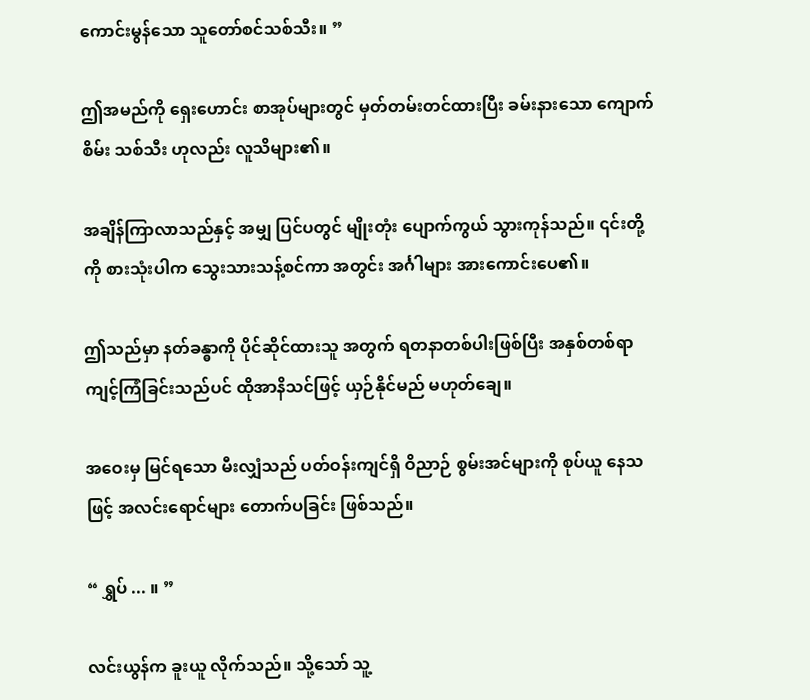ကောင်းမွန်သော သူတော်စင်သစ်သီး။ ”

ဤအမည်ကို ရှေးဟောင်း စာအုပ်များတွင် မှတ်တမ်းတင်ထားပြီး ခမ်းနားသော ကျောက်စိမ်း သစ်သီး ဟုလည်း လူသိများ၏။

အချိန်ကြာလာသည်နှင့် အမျှ ပြင်ပတွင် မျိုးတုံး ပျောက်ကွယ် သွားကုန်သည်။ ၎င်းတို့ကို စားသုံးပါက သွေးသားသန့်စင်ကာ အတွင်း အင်္ဂါများ အားကောင်းပေ၏။

ဤသည်မှာ နတ်ခန္ဓာကို ပိုင်ဆိုင်ထားသူ အတွက် ရတနာတစ်ပါးဖြစ်ပြီး အနှစ်တစ်ရာ ကျင့်ကြံခြင်းသည်ပင် ထိုအာနိသင်ဖြင့် ယှဉ်နိုင်မည် မဟုတ်ချေ။

အဝေးမှ မြင်ရသော မီးလျှံသည် ပတ်ဝန်းကျင်ရှိ ဝိညာဉ် စွမ်းအင်များကို စုပ်ယူ နေသဖြင့် အလင်းရောင်များ တောက်ပခြင်း ဖြစ်သည်။

“ ရွှပ် ... ။ ”

လင်းယွန်က ခူးယူ လိုက်သည်။ သို့သော် သူ့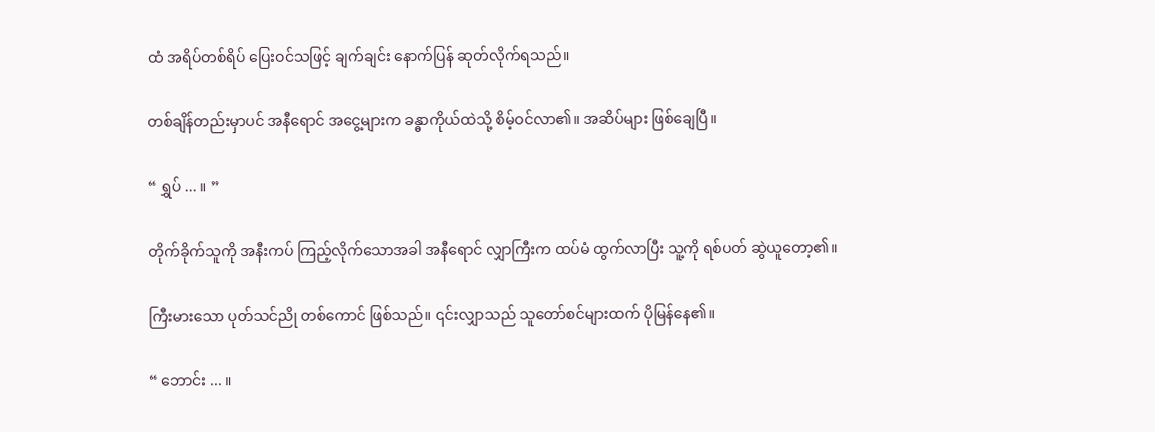ထံ အရိပ်တစ်ရိပ် ပြေးဝင်သဖြင့် ချက်ချင်း နောက်ပြန် ဆုတ်လိုက်ရသည်။

တစ်ချိန်တည်းမှာပင် အနီရောင် အငွေ့များက ခန္ဓာကိုယ်ထဲသို့ စိမ့်ဝင်လာ၏။ အဆိပ်များ ဖြစ်ချေပြီ။

“ ရွှပ် ... ။ ”

တိုက်ခိုက်သူကို အနီးကပ် ကြည့်လိုက်သောအခါ အနီရောင် လျှာကြီးက ထပ်မံ ထွက်လာပြီး သူ့ကို ရစ်ပတ် ဆွဲယူတော့၏။

ကြီးမားသော ပုတ်သင်ညို တစ်ကောင် ဖြစ်သည်။ ၎င်းလျှာသည် သူတော်စင်များထက် ပိုမြန်နေ၏။

“ ဘောင်း ... ။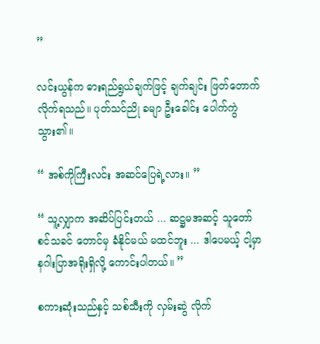”

လင်းယွန်က ဓားရည်ရွယ်ချက်ဖြင့် ချက်ချင်း ဖြတ်တောက် လိုက်ရသည်။ ပုတ်သင်ညို ခမျာ ဦးခေါင်း ပေါက်ကွဲသွား၏။

“ အစ်ကိုကြီးလင်း အဆင်ပြေရဲ့လား။ ”

“ သူ့လျှာက အဆိပ်ပြင်းတယ် ... ဆဋ္ဌမအဆင့် သူတော်စင်သခင် တောင်မှ ခံနိုင်မယ် မထင်ဘူး ... ဒါပေမယ့် ငါ့မှာ နဂါးပြာအရိုးရှိလို့ ကောင်းပါတယ်။ ”

စကားဆုံးသည်နှင့် သစ်သီးကို လှမ်းဆွဲ လိုက်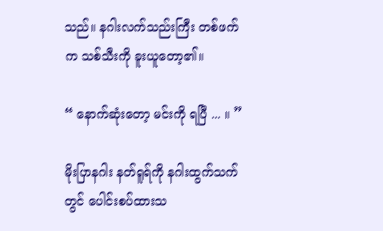သည်။ နဂါးလက်သည်းကြီး တစ်ဖက်က သစ်သီးကို ခူးယူတော့၏။

“ နောက်ဆုံးတော့ မင်းကို ရပြီ ... ။ ”

မိုးပြာနဂါး နတ်ရူရ်ကို နဂါးထွက်သက်တွင် ပေါင်းစပ်ထားသ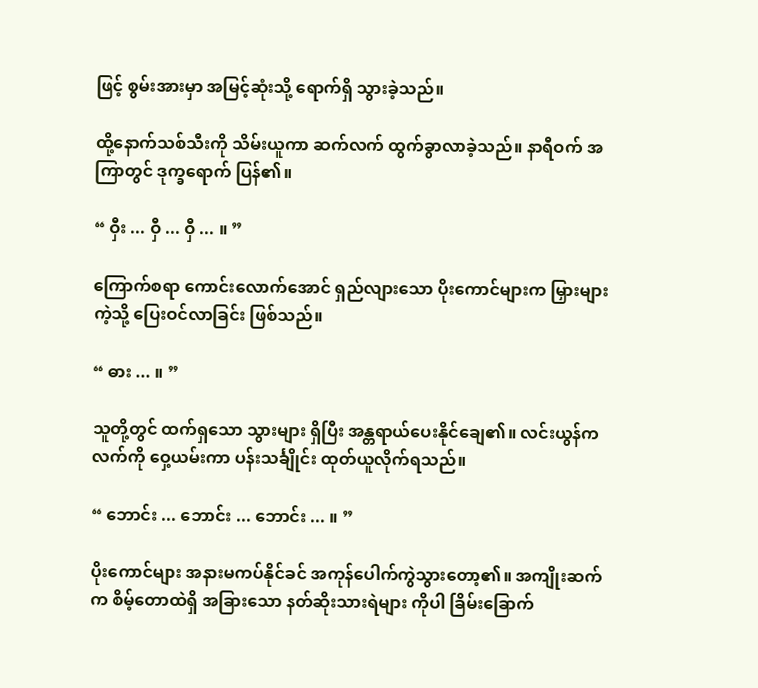ဖြင့် စွမ်းအားမှာ အမြင့်ဆုံးသို့ ရောက်ရှိ သွားခဲ့သည်။

ထို့နောက်သစ်သီးကို သိမ်းယူကာ ဆက်လက် ထွက်ခွာလာခဲ့သည်။ နာရီဝက် အကြာတွင် ဒုက္ခရောက် ပြန်၏။

“ ဝှီး ... ဝှီ ... ဝှီ ... ။ ”

ကြောက်စရာ ကောင်းလောက်အောင် ရှည်လျားသော ပိုးကောင်များက မြှားများကဲ့သို့ ပြေးဝင်လာခြင်း ဖြစ်သည်။

“ ဓား ... ။ ”

သူတို့တွင် ထက်ရှသော သွားများ ရှိပြီး အန္တရာယ်ပေးနိုင်ချေ၏။ လင်းယွန်က လက်ကို ဝှေ့ယမ်းကာ ပန်းသင်္ချိုင်း ထုတ်ယူလိုက်ရသည်။

“ ဘောင်း ... ဘောင်း ... ဘောင်း ... ။ ”

ပိုးကောင်များ အနားမကပ်နိုင်ခင် အကုန်ပေါက်ကွဲသွားတော့၏။ အကျိုးဆက်က စိမ့်တောထဲရှိ အခြားသော နတ်ဆိုးသားရဲများ ကိုပါ ခြိမ်းခြောက်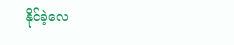နိုင်ခဲ့လေ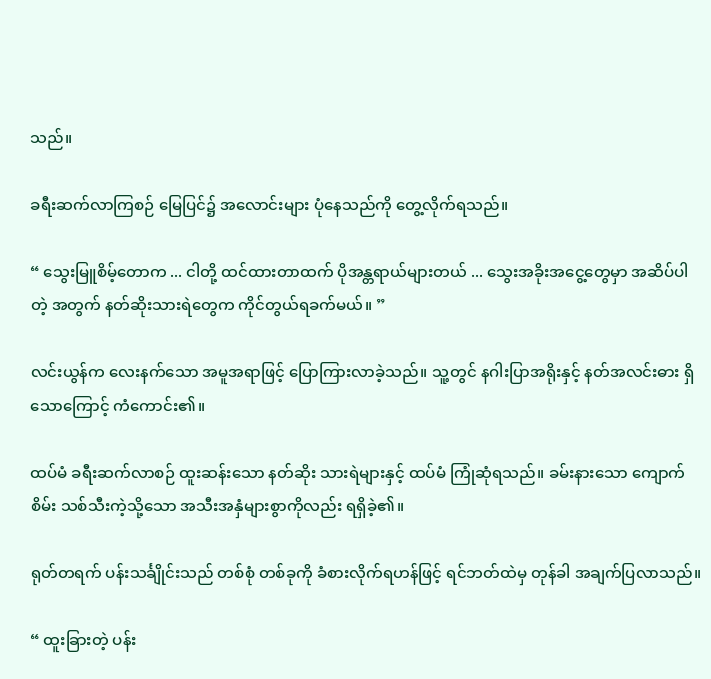သည်။

ခရီးဆက်လာကြစဉ် မြေပြင်၌ အလောင်းများ ပုံနေသည်ကို တွေ့လိုက်ရသည်။

“ သွေးမြူစိမ့်တောက ... ငါတို့ ထင်ထားတာထက် ပိုအန္တရာယ်များတယ် ... သွေးအခိုးအငွေ့တွေမှာ အဆိပ်ပါတဲ့ အတွက် နတ်ဆိုးသားရဲတွေက ကိုင်တွယ်ရခက်မယ်။ ”

လင်းယွန်က လေးနက်သော အမူအရာဖြင့် ပြောကြားလာခဲ့သည်။ သူ့တွင် နဂါးပြာအရိုးနှင့် နတ်အလင်းဓား ရှိသောကြောင့် ကံကောင်း၏။

ထပ်မံ ခရီးဆက်လာစဉ် ထူးဆန်းသော နတ်ဆိုး သားရဲများနှင့် ထပ်မံ ကြုံဆုံရသည်။ ခမ်းနားသော ကျောက်စိမ်း သစ်သီးကဲ့သို့သော အသီးအနှံများစွာကိုလည်း ရရှိခဲ့၏။

ရုတ်တရက် ပန်းသင်္ချိုင်းသည် တစ်စုံ တစ်ခုကို ခံစားလိုက်ရဟန်ဖြင့် ရင်ဘတ်ထဲမှ တုန်ခါ အချက်ပြလာသည်။

“ ထူးခြားတဲ့ ပန်း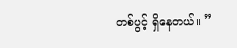တစ်ပွင့် ရှိနေတယ်။ ”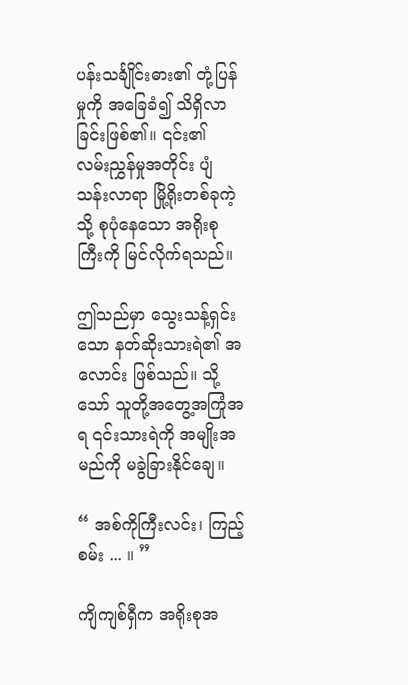ပန်းသင်္ချိုင်းဓား၏ တုံ့ပြန်မှုကို အခြေခံ၍ သိရှိလာခြင်းဖြစ်၏။ ၎င်း၏ လမ်းညွှန်မှုအတိုင်း ပျံသန်းလာရာ မြို့ရိုးတစ်ခုကဲ့သို့ စုပုံနေသော အရိုးစုကြီးကို မြင်လိုက်ရသည်။

ဤသည်မှာ သွေးသန့်ရှင်းသော နတ်ဆိုးသားရဲ၏ အလောင်း ဖြစ်သည်။ သို့သော် သူတို့အတွေ့အကြုံအရ ၎င်းသားရဲကို အမျိုးအမည်ကို မခွဲခြားနိုင်ချေ။

“ အစ်ကိုကြီးလင်း၊ ကြည့်စမ်း ... ။ ”

ကျိကျစ်ရှီက အရိုးစုအ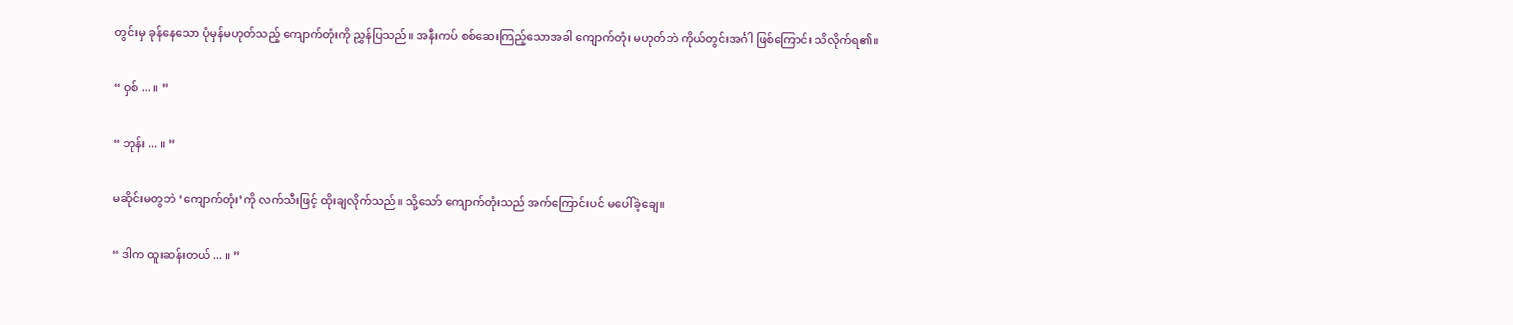တွင်းမှ ခုန်နေသော ပုံမှန်မဟုတ်သည့် ကျောက်တုံးကို ညွှန်ပြသည်။ အနီးကပ် စစ်ဆေးကြည့်သောအခါ ကျောက်တုံး မဟုတ်ဘဲ ကိုယ်တွင်းအင်္ဂါ ဖြစ်ကြောင်း သိလိုက်ရ၏။

“ ဝှစ် ... ။ ”

“ ဘုန်း ... ။ ”

မဆိုင်းမတွဘဲ ‘ကျောက်တုံး’ကို လက်သီးဖြင့် ထိုးချလိုက်သည်။ သို့သော် ကျောက်တုံးသည် အက်ကြောင်းပင် မပေါ်ခဲ့ချေ။

“ ဒါက ထူးဆန်းတယ် ... ။ ”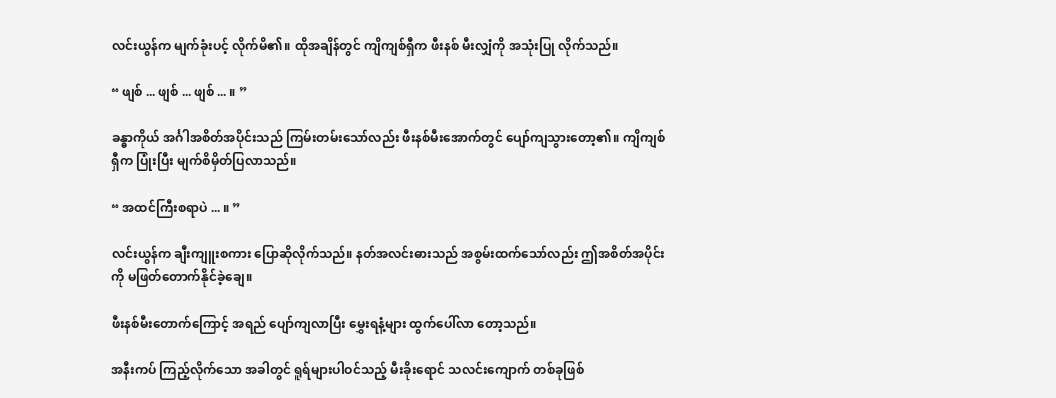လင်းယွန်က မျက်ခုံးပင့် လိုက်မိ၏။ ထိုအချိန်တွင် ကျိကျစ်ရှီက ဖီးနစ် မီးလျှံကို အသုံးပြု လိုက်သည်။

“ ဖျစ် ... ဖျစ် ... ဖျစ် ... ။ ”

ခန္ဓာကိုယ် အင်္ဂါအစိတ်အပိုင်းသည် ကြမ်းတမ်းသော်လည်း ဖီးနစ်မီးအောက်တွင် ပျော်ကျသွားတော့၏။ ကျိကျစ်ရှီက ပြုံးပြီး မျက်စိမှိတ်ပြလာသည်။

“ အထင်ကြီးစရာပဲ ... ။ ”

လင်းယွန်က ချီးကျူးစကား ပြောဆိုလိုက်သည်။ နတ်အလင်းဓားသည် အစွမ်းထက်သော်လည်း ဤအစိတ်အပိုင်းကို မဖြတ်တောက်နိုင်ခဲ့ချေ။

ဖီးနစ်မီးတောက်ကြောင့် အရည် ပျော်ကျလာပြီး မွှေးရနံ့များ ထွက်ပေါ်လာ တော့သည်။

အနီးကပ် ကြည့်လိုက်သော အခါတွင် ရူရ်များပါဝင်သည့် မီးခိုးရောင် သလင်းကျောက် တစ်ခုဖြစ်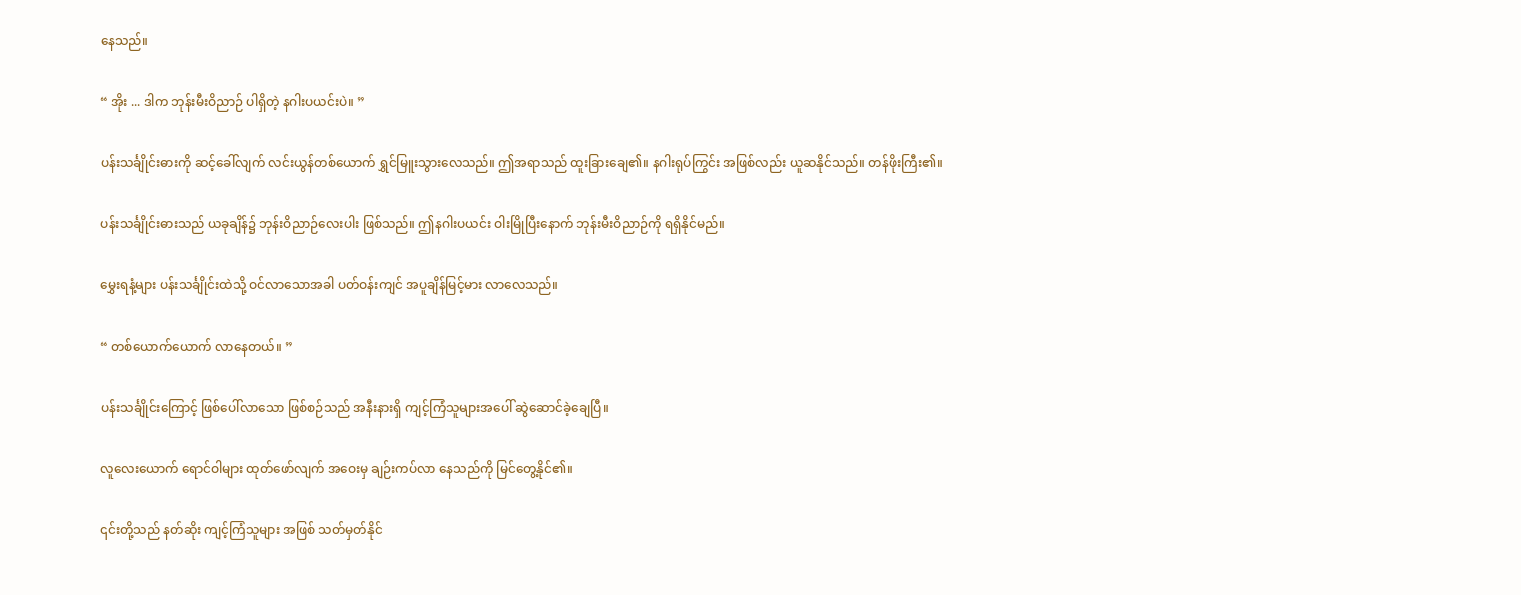နေသည်။

“ အိုး ... ဒါက ဘုန်းမီးဝိညာဉ် ပါရှိတဲ့ နဂါးပယင်းပဲ။ ”

ပန်းသင်္ချိုင်းဓားကို ဆင့်ခေါ်လျက် လင်းယွန်တစ်ယောက် ရွှင်မြူးသွားလေသည်။ ဤအရာသည် ထူးခြားချေ၏။ နဂါးရုပ်ကြွင်း အဖြစ်လည်း ယူဆနိုင်သည်။ တန်ဖိုးကြီး၏။

ပန်းသင်္ချိုင်းဓားသည် ယခုချိန်၌ ဘုန်းဝိညာဉ်လေးပါး ဖြစ်သည်။ ဤနဂါးပယင်း ဝါးမြိုပြီးနောက် ဘုန်းမီးဝိညာဉ်ကို ရရှိနိုင်မည်။

မွှေးရနံ့များ ပန်းသင်္ချိုင်းထဲသို့ ဝင်လာသောအခါ ပတ်ဝန်းကျင် အပူချိန်မြင့်မား လာလေသည်။

“ တစ်ယောက်ယောက် လာနေတယ်။ ”

ပန်းသင်္ချိုင်းကြောင့် ဖြစ်ပေါ်လာသော ဖြစ်စဉ်သည် အနီးနားရှိ ကျင့်ကြံသူများအပေါ် ဆွဲဆောင်ခဲ့ချေပြီ။

လူလေးယောက် ရောင်ဝါများ ထုတ်ဖော်လျက် အဝေးမှ ချဉ်းကပ်လာ နေသည်ကို မြင်တွေ့နိုင်၏။

၎င်းတို့သည် နတ်ဆိုး ကျင့်ကြံသူများ အဖြစ် သတ်မှတ်နိုင်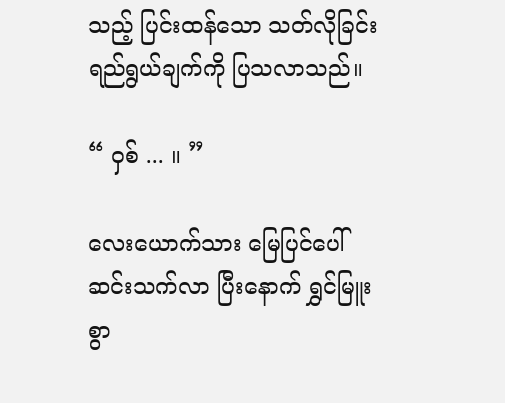သည့် ပြင်းထန်သော သတ်လိုခြင်း ရည်ရွယ်ချက်ကို ပြသလာသည်။

“ ဝှစ် ... ။ ”

လေးယောက်သား မြေပြင်ပေါ် ဆင်းသက်လာ ပြီးနောက် ရွှင်မြူးစွာ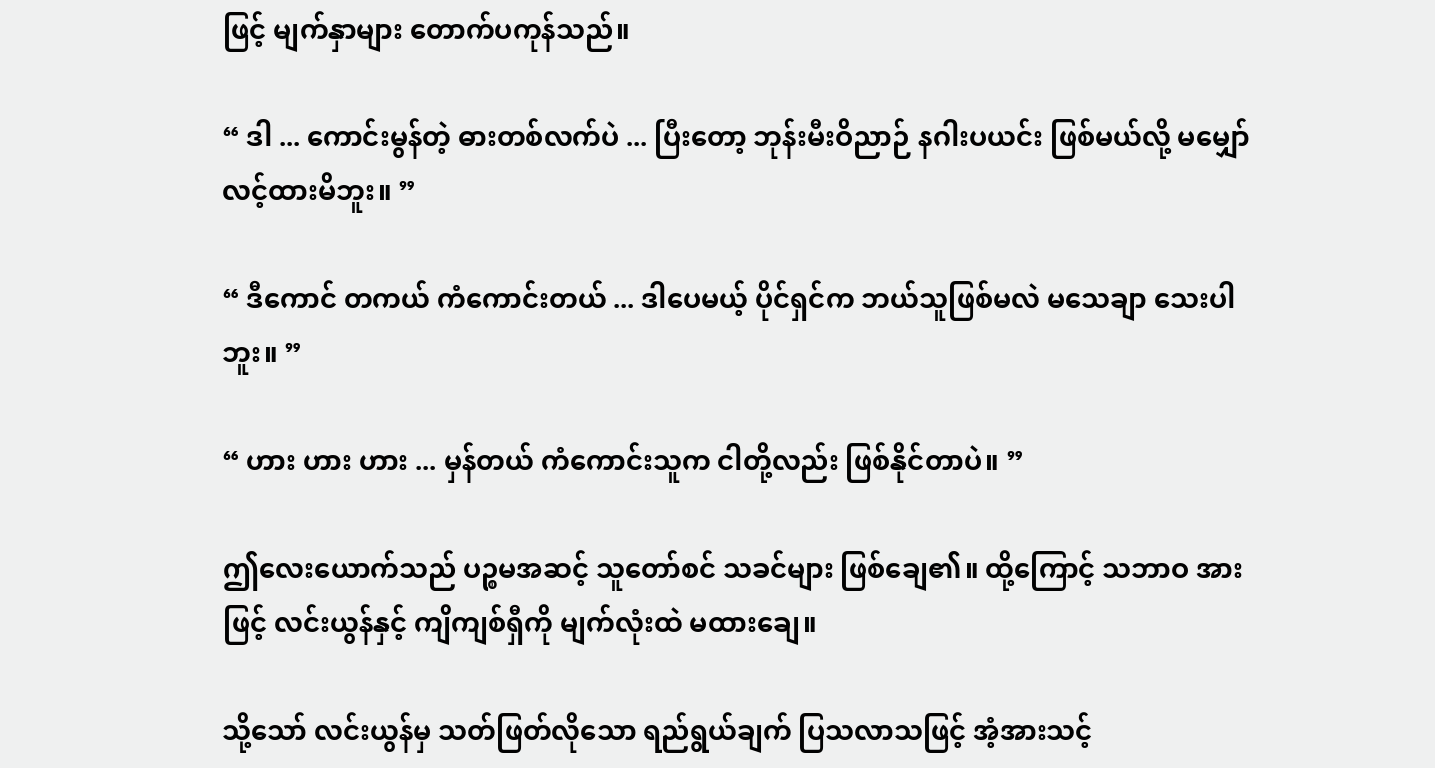ဖြင့် မျက်နှာများ တောက်ပကုန်သည်။

“ ဒါ ... ကောင်းမွန်တဲ့ ဓားတစ်လက်ပဲ ... ပြီးတော့ ဘုန်းမီးဝိညာဉ် နဂါးပယင်း ဖြစ်မယ်လို့ မမျှော်လင့်ထားမိဘူး။ ”

“ ဒီကောင် တကယ် ကံကောင်းတယ် ... ဒါပေမယ့် ပိုင်ရှင်က ဘယ်သူဖြစ်မလဲ မသေချာ သေးပါဘူး။ ”

“ ဟား ဟား ဟား ... မှန်တယ် ကံကောင်းသူက ငါတို့လည်း ဖြစ်နိုင်တာပဲ။ ”

ဤလေးယောက်သည် ပဉ္စမအဆင့် သူတော်စင် သခင်များ ဖြစ်ချေ၏။ ထို့ကြောင့် သဘာဝ အားဖြင့် လင်းယွန်နှင့် ကျိကျစ်ရှီကို မျက်လုံးထဲ မထားချေ။

သို့သော် လင်းယွန်မှ သတ်ဖြတ်လိုသော ရည်ရွယ်ချက် ပြသလာသဖြင့် အံ့အားသင့်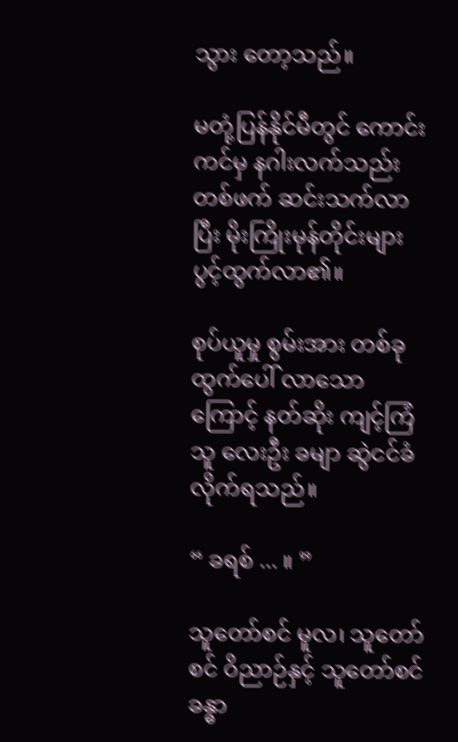သွား တော့သည်။

မတုံ့ပြန်နိုင်မီတွင် ကောင်းကင်မှ နဂါးလက်သည်း တစ်ဖက် ဆင်းသက်လာပြီး မိုးကြိုးမုန်တိုင်းများ ပွင့်ထွက်လာ၏။

စုပ်ယူမှု စွမ်းအား တစ်ခု ထွက်ပေါ် လာသောကြောင့် နတ်ဆိုး ကျင့်ကြံသူ လေးဦး ခမျာ ဆွဲငင်ခံလိုက်ရသည်။

“ ခရစ် ... ။ ”

သူတော်စင် မူလ၊ သူတော်စင် ဝိညာဉ်နှင့် သူတော်စင် ခန္ဓာ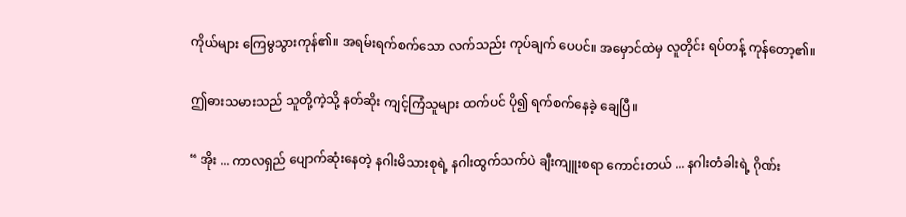ကိုယ်များ ကြေမွသွားကုန်၏။ အရမ်းရက်စက်သော လက်သည်း ကုပ်ချက် ပေပင်။ အမှောင်ထဲမှ လူတိုင်း ရပ်တန့် ကုန်တော့၏။

ဤဓားသမားသည် သူတို့ကဲ့သို့ နတ်ဆိုး ကျင့်ကြံသူများ ထက်ပင် ပို၍ ရက်စက်နေခဲ့ ချေပြီ။

“ အိုး ... ကာလရှည် ပျောက်ဆုံးနေတဲ့ နဂါးမိသားစုရဲ့ နဂါးထွက်သက်ပဲ ချီးကျူးစရာ ကောင်းတယ် ... နဂါးတံခါးရဲ့ ဂိုဏ်း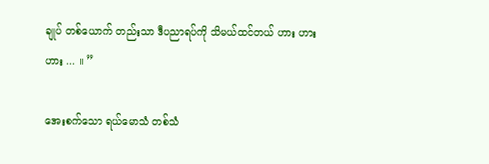ချုပ် တစ်ယောက် တည်းသာ ဒီပညာရပ်ကို သိမယ်ထင်တယ် ဟား ဟား ဟား ... ။ ”

အေးစက်သော ရယ်မောသံ တစ်သံ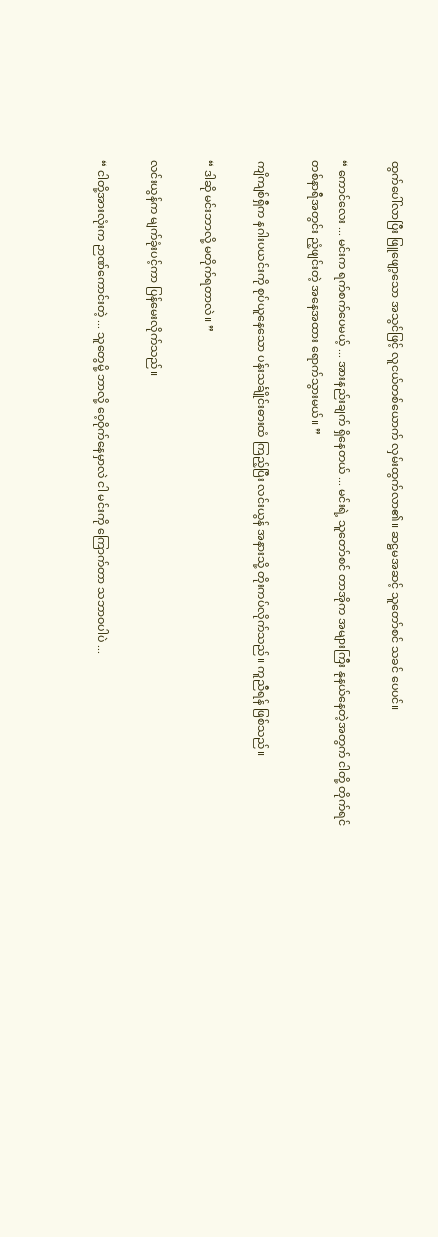ထွက်ပေါ်လာပြီး ဖြူဖျော့သော အသွင်ဖြင့် လူငယ်တစ်ယောက် လှမ်းထွက်လာ၏။ ဆဋ္ဌမအဆင့် သူတော်စင် သခင် ပေပင်။

“ ကောင်လေး ... မင်းက ရက်စက်ပေမယ့် ... အားနည်းချက် ရှိနေတယ် ... မင်းရဲ့ သူတော်စင် တာအိုက အများကြီး နုနယ်နေတဲ့အတွက် ငါတို့ တိုက်ရင် တစ်နာရီအတွင်း ညံ့ဖျင်းတဲ့ အနေအထား ရောက်သွားမယ်။ ”

ကျိကျစ်ရှီက နဂါးပယင်းကို စုပ်ယူနေသော ပန်းသင်္ချိုင်းဓားထံ ကြည့်ပြီး လင်းယွန် အနားသို့ တိုးကပ်လိုက်သည်။ ကူညီရန် ဖြစ်သည်။

“ ဒါဆို မင်းဘာလို့ မတိုက်ရတာလဲ။ ”

လင်းယွန်က မျက်ခုံးပင့်ကာ ပြန်မေးလိုက်သည်။

“ ငါတို့အားလုံးက ဉာဏ်ကောင်းတဲ့ ... သူတွေမို့ ဘာလို့ ဝေ့ဝိုက်နေမှာလဲ ငါ မင်းကို ကြောက်တာ သဘာဝပါပဲ ...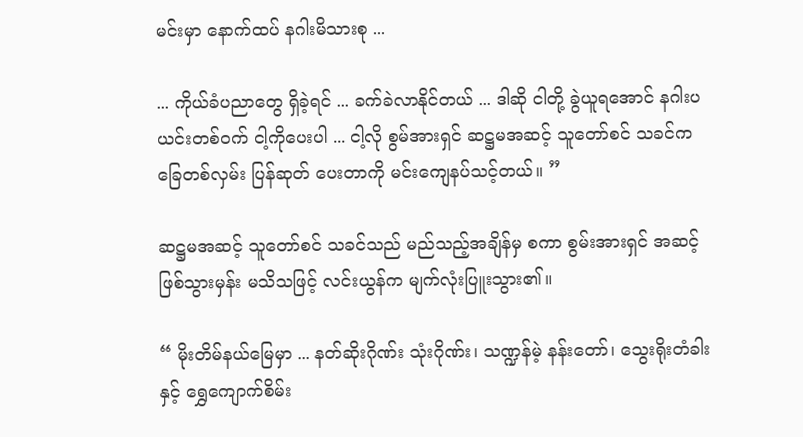မင်းမှာ နောက်ထပ် နဂါးမိသားစု ...

... ကိုယ်ခံပညာတွေ ရှိခဲ့ရင် ... ခက်ခဲလာနိုင်တယ် ... ဒါဆို ငါတို့ ခွဲယူရအောင် နဂါးပယင်းတစ်ဝက် ငါ့ကိုပေးပါ ... ငါ့လို စွမ်အားရှင် ဆဋ္ဌမအဆင့် သူတော်စင် သခင်က ခြေတစ်လှမ်း ပြန်ဆုတ် ပေးတာကို မင်းကျေနပ်သင့်တယ်။ ”

ဆဋ္ဌမအဆင့် သူတော်စင် သခင်သည် မည်သည့်အချိန်မှ စကာ စွမ်းအားရှင် အဆင့် ဖြစ်သွားမှန်း မသိသဖြင့် လင်းယွန်က မျက်လုံးပြူးသွား၏။

“ မိုးတိမ်နယ်မြေမှာ ... နတ်ဆိုးဂိုဏ်း သုံးဂိုဏ်း၊ သဏ္ဍန်မဲ့ နန်းတော်၊ သွေးရိုးတံခါးနှင့် ရွှေကျောက်စိမ်း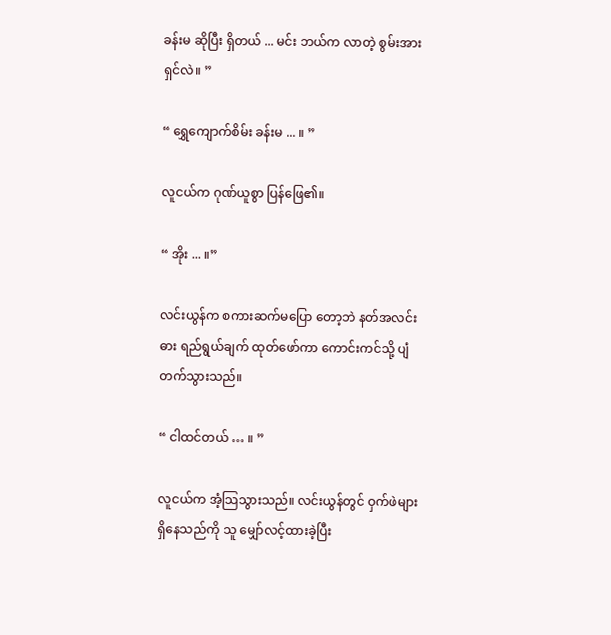ခန်းမ ဆိုပြီး ရှိတယ် ... မင်း ဘယ်က လာတဲ့ စွမ်းအားရှင်လဲ။ ”

“ ရွှေကျောက်စိမ်း ခန်းမ ... ။ ”

လူငယ်က ဂုဏ်ယူစွာ ပြန်ဖြေ၏။

“ အိုး ... ။”

လင်းယွန်က စကားဆက်မပြော တော့ဘဲ နတ်အလင်းဓား ရည်ရွယ်ချက် ထုတ်ဖော်ကာ ကောင်းကင်သို့ ပျံတက်သွားသည်။

“ ငါထင်တယ် … ။ ”

လူငယ်က အံ့သြသွားသည်။ လင်းယွန်တွင် ဝှက်ဖဲများ ရှိနေသည်ကို သူ မျှော်လင့်ထားခဲ့ပြီး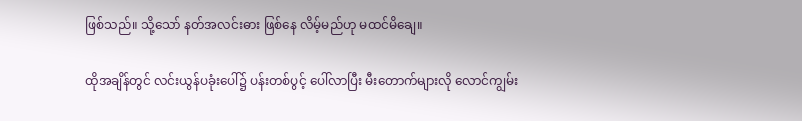ဖြစ်သည်။ သို့သော် နတ်အလင်းဓား ဖြစ်နေ လိမ့်မည်ဟု မထင်မိချေ။

ထိုအချိန်တွင် လင်းယွန်ပခုံးပေါ်၌ ပန်းတစ်ပွင့် ပေါ်လာပြီး မီးတောက်များလို လောင်ကျွမ်း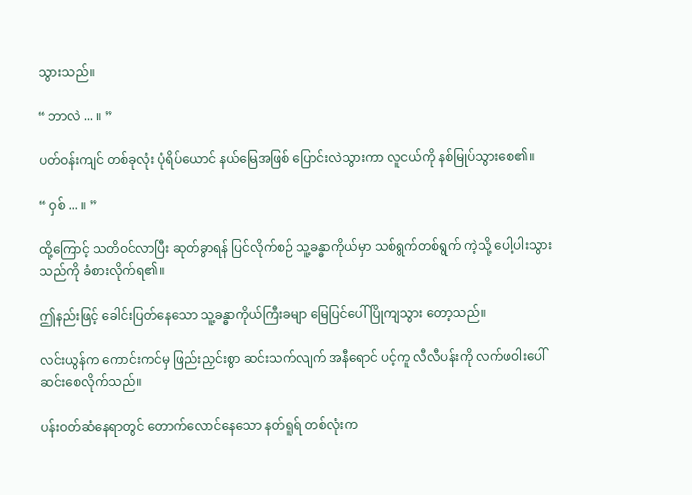သွားသည်။

“ ဘာလဲ ... ။ ”

ပတ်ဝန်းကျင် တစ်ခုလုံး ပုံရိပ်ယောင် နယ်မြေအဖြစ် ပြောင်းလဲသွားကာ လူငယ်ကို နစ်မြုပ်သွားစေ၏။

“ ဝှစ် ... ။ ”

ထို့ကြောင့် သတိဝင်လာပြီး ဆုတ်ခွာရန် ပြင်လိုက်စဉ် သူ့ခန္ဓာကိုယ်မှာ သစ်ရွက်တစ်ရွက် ကဲ့သို့ ပေါ့ပါးသွားသည်ကို ခံစားလိုက်ရ၏။

ဤနည်းဖြင့် ခေါင်းပြတ်နေသော သူ့ခန္ဓာကိုယ်ကြီးခမျာ မြေပြင်ပေါ် ပြိုကျသွား တော့သည်။

လင်းယွန်က ကောင်းကင်မှ ဖြည်းညှင်းစွာ ဆင်းသက်လျက် အနီရောင် ပင့်ကူ လီလီပန်းကို လက်ဖဝါးပေါ် ဆင်းစေလိုက်သည်။

ပန်းဝတ်ဆံနေရာတွင် တောက်လောင်နေသော နတ်ရူရ် တစ်လုံးက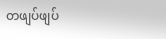တဖျပ်ဖျပ်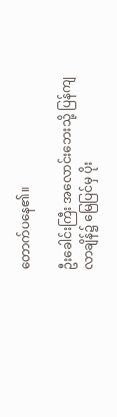တောက်ပနေ၏။

ဦးခေါင်းကြီး အလောင်းဘေးသို့ ပြန်ကျလာချိန်၌ မြေပြင်မှ ပိုး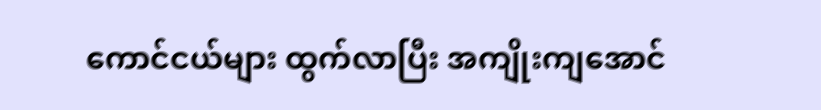ကောင်ငယ်များ ထွက်လာပြီး အကျိုးကျအောင်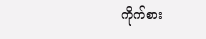ကိုက်စား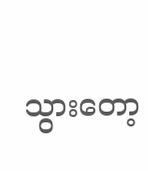သွားတော့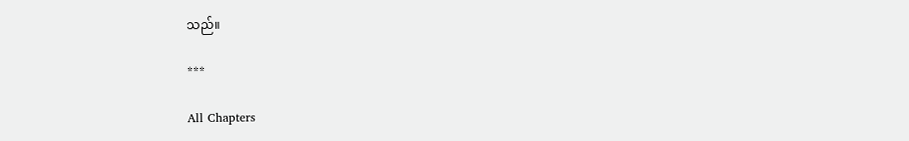သည်။

***

All Chapters